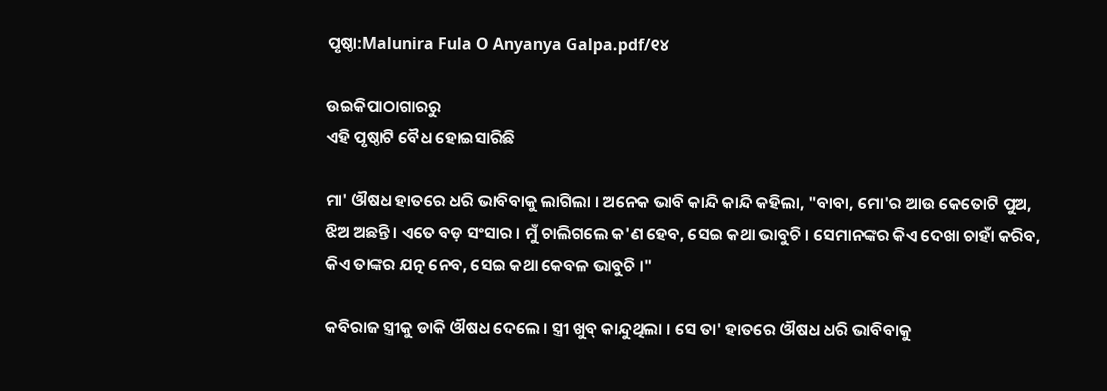ପୃଷ୍ଠା:Malunira Fula O Anyanya Galpa.pdf/୧୪

ଉଇକିପାଠାଗାର‌ରୁ
ଏହି ପୃଷ୍ଠାଟି ବୈଧ ହୋଇସାରିଛି

ମା' ଔଷଧ ହାତରେ ଧରି ଭାବିବାକୁ ଲାଗିଲା । ଅନେକ ଭାବି କାନ୍ଦି କାନ୍ଦି କହିଲା, "ବାବା, ମୋ'ର ଆଉ କେତୋଟି ପୁଅ, ଝିଅ ଅଛନ୍ତି । ଏତେ ବଡ଼ ସଂସାର । ମୁଁ ଚାଲିଗଲେ କ'ଣ ହେବ, ସେଇ କଥା ଭାବୁଚି । ସେମାନଙ୍କର କିଏ ଦେଖା ଚାହାଁ କରିବ, କିଏ ତାଙ୍କର ଯତ୍ନ ନେବ, ସେଇ କଥା କେବଳ ଭାବୁଚି ।"

କବିରାଜ ସ୍ତ୍ରୀକୁ ଡାକି ଔଷଧ ଦେଲେ । ସ୍ତ୍ରୀ ଖୁବ୍ କାନ୍ଦୁଥିଲା । ସେ ତା' ହାତରେ ଔଷଧ ଧରି ଭାବିବାକୁ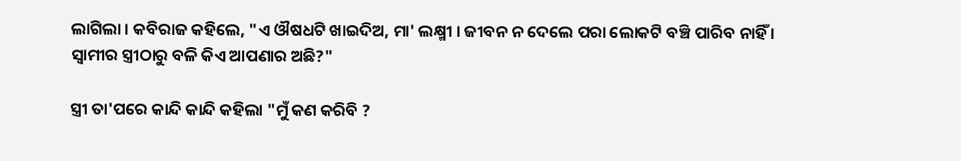ଲାଗିଲା । କବିରାଜ କହିଲେ, "ଏ ଔଷଧଟି ଖାଇଦିଅ, ମା' ଲକ୍ଷ୍ମୀ । ଜୀବନ ନ ଦେଲେ ପରା ଲୋକଟି ବଞ୍ଚି ପାରିବ ନାହିଁ । ସ୍ୱାମୀର ସ୍ତ୍ରୀଠାରୁ ବଳି କିଏ ଆପଣାର ଅଛି?"

ସ୍ତ୍ରୀ ତା'ପରେ କାନ୍ଦି କାନ୍ଦି କହିଲା "ମୁଁ କଣ କରିବି ?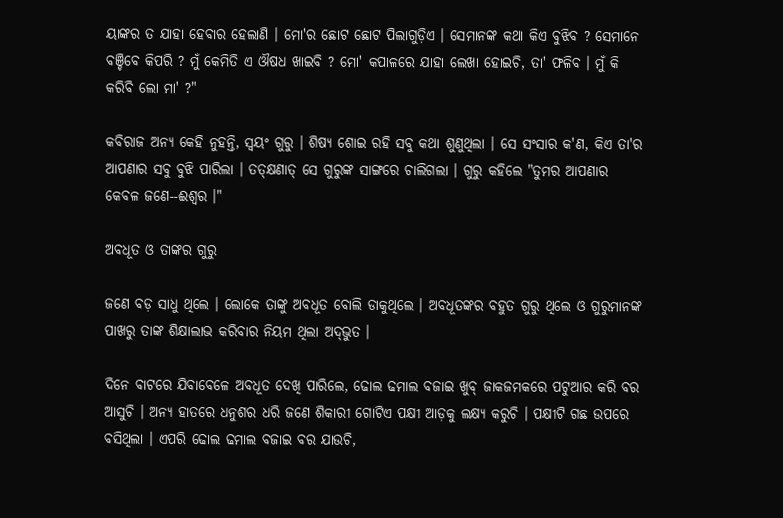ୟାଙ୍କର ତ ଯାହା ହେବାର ହେଲାଣି । ମୋ'ର ଛୋଟ ଛୋଟ ପିଲାଗୁଡ଼ିଏ । ସେମାନଙ୍କ କଥା କିଏ ବୁଝିବ ? ସେମାନେ ବଞ୍ଚିବେ କିପରି ? ମୁଁ କେମିତି ଏ ଔଷଧ ଖାଇବି ? ମୋ' କପାଳରେ ଯାହା ଲେଖା ହୋଇଚି, ତା' ଫଳିବ । ମୁଁ କି କରିବି ଲୋ ମା' ?"

କବିରାଜ ଅନ୍ୟ କେହି ନୁହନ୍ତି, ସ୍ୱୟଂ ଗୁରୁ । ଶିଷ୍ୟ ଶୋଇ ରହି ସବୁ କଥା ଶୁଣୁଥିଲା । ସେ ସଂସାର କ'ଣ, କିଏ ତା'ର ଆପଣାର ସବୁ ବୁଝି ପାରିଲା । ତତ୍‌କ୍ଷଣାତ୍ ସେ ଗୁରୁଙ୍କ ସାଙ୍ଗରେ ଚାଲିଗଲା । ଗୁରୁ କହିଲେ "ତୁମର ଆପଣାର କେବଳ ଜଣେ--ଈଶ୍ୱର ।"

ଅବଧୂତ ଓ ତାଙ୍କର ଗୁରୁ

ଜଣେ ବଡ଼ ସାଧୁ ଥିଲେ । ଲୋକେ ତାଙ୍କୁ ଅବଧୂତ ବୋଲି ଡାକୁଥିଲେ । ଅବଧୂତଙ୍କର ବହୁତ ଗୁରୁ ଥିଲେ ଓ ଗୁରୁମାନଙ୍କ ପାଖରୁ ତାଙ୍କ ଶିକ୍ଷାଲାଭ କରିବାର ନିୟମ ଥିଲା ଅଦ୍‌ଭୁତ ।

ଦିନେ ବାଟରେ ଯିବାବେଳେ ଅବଧୂତ ଦେଖି ପାରିଲେ, ଢୋଲ ଢମାଲ ବଜାଇ ଖୁବ୍ ଜାକଜମକରେ ପଟୁଆର କରି ବର ଆସୁଚି । ଅନ୍ୟ ହାତରେ ଧନୁଶର ଧରି ଜଣେ ଶିକାରୀ ଗୋଟିଏ ପକ୍ଷୀ ଆଡ଼କୁ ଲକ୍ଷ୍ୟ କରୁଚି । ପକ୍ଷୀଟି ଗଛ ଉପରେ ବସିଥିଲା । ଏପରି ଢୋଲ ଢମାଲ ବଜାଇ ବର ଯାଉଚି,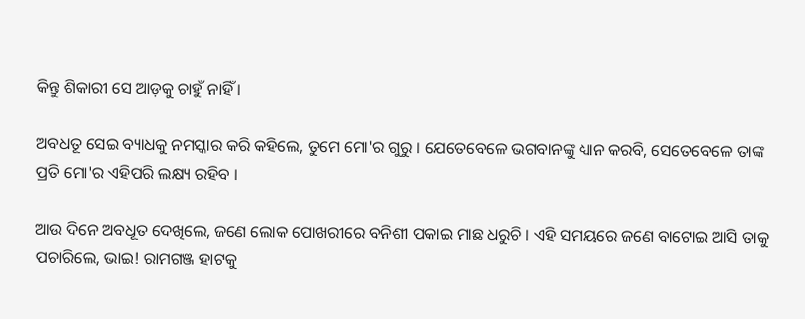କିନ୍ତୁ ଶିକାରୀ ସେ ଆଡ଼କୁ ଚାହୁଁ ନାହିଁ ।

ଅବଧତୂ ସେଇ ବ୍ୟାଧକୁ ନମସ୍କାର କରି କହିଲେ, ତୁମେ ମୋ'ର ଗୁରୁ । ଯେତେବେଳେ ଭଗବାନଙ୍କୁ ଧ୍ୟାନ କରବି, ସେତେବେଳେ ତାଙ୍କ ପ୍ରତି ମୋ'ର ଏହିପରି ଲକ୍ଷ୍ୟ ରହିବ ।

ଆଉ ଦିନେ ଅବଧୂତ ଦେଖିଲେ, ଜଣେ ଲୋକ ପୋଖରୀରେ ବନିଶୀ ପକାଇ ମାଛ ଧରୁଚି । ଏହି ସମୟରେ ଜଣେ ବାଟୋଇ ଆସି ତାକୁ ପଚାରିଲେ, ଭାଇ! ରାମଗଞ୍ଜ ହାଟକୁ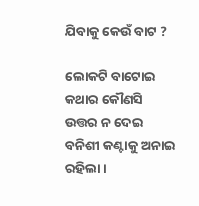ଯିବାକୁ କେଉଁ ବାଟ ?

ଲୋକଟି ବାଟୋଇ କଥାର କୌଣସି ଉତ୍ତର ନ ଦେଇ ବନିଶୀ କଣ୍ଟାକୁ ଅନାଇ ରହିଲା ।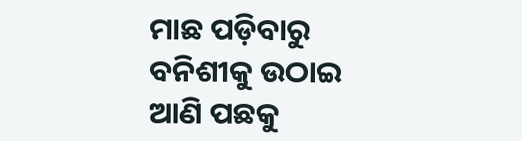ମାଛ ପଡ଼ିବାରୁ ବନିଶୀକୁ ଉଠାଇ ଆଣି ପଛକୁ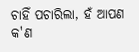ଚାହିଁ ପଚାରିଲା, ହଁ ଆପଣ କ'ଣ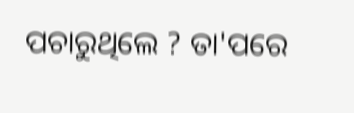ପଚାରୁଥିଲେ ? ତା'ପରେ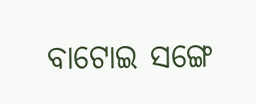ବାଟୋଇ ସଙ୍ଗେ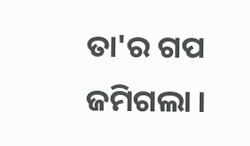ତା'ର ଗପ ଜମିଗଲା ।